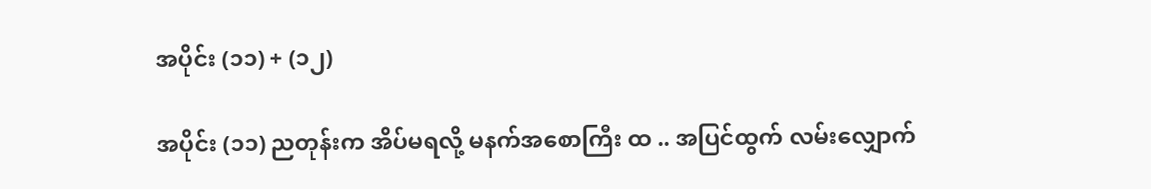အပိုင်း (၁၁) + (၁၂)

အပိုင်း (၁၁) ညတုန်းက အိပ်မရလို့ မနက်အစောကြီး ထ .. အပြင်ထွက် လမ်းလျှောက်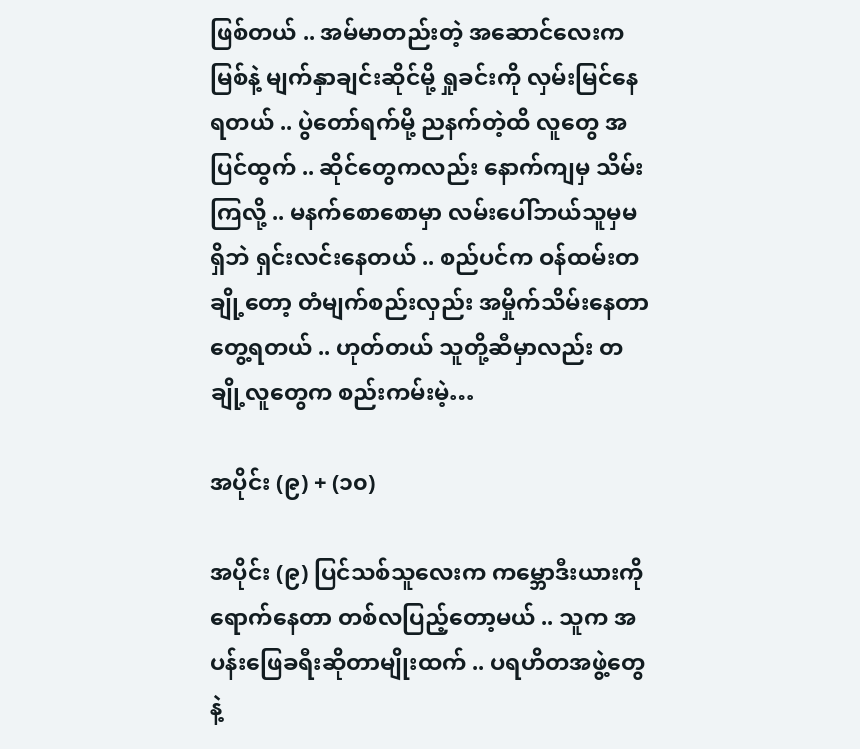ဖြစ်တယ် .. အမ်မာတည်းတဲ့ အဆောင်လေးက မြစ်နဲ့ မျက်နှာချင်းဆိုင်မို့ ရှုခင်းကို လှမ်းမြင်နေရတယ် .. ပွဲတော်ရက်မို့ ညနက်တဲ့ထိ လူတွေ အပြင်ထွက် .. ဆိုင်တွေကလည်း နောက်ကျမှ သိမ်းကြလို့ .. မနက်စောစောမှာ လမ်းပေါ်ဘယ်သူမှမရှိဘဲ ရှင်းလင်းနေတယ် .. စည်ပင်က ဝန်ထမ်းတချို့တော့ တံမျက်စည်းလှည်း အမှိုက်သိမ်းနေတာ တွေ့ရတယ် .. ဟုတ်တယ် သူတို့ဆီမှာလည်း တချို့လူတွေက စည်းကမ်းမဲ့…

အပိုင်း (၉) + (၁၀)

အပိုင်း (၉) ပြင်သစ်သူလေးက ကမ္ဘောဒီးယားကို ရောက်နေတာ တစ်လပြည့်တော့မယ် .. သူက အပန်းဖြေခရီးဆိုတာမျိုးထက် .. ပရဟိတအဖွဲ့တွေနဲ့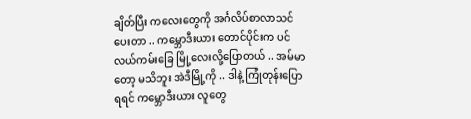ချိတ်ပြီး ကလေးတွေကို အင်္ဂလိပ်စာလာသင်ပေးတာ .. ကမ္ဘောဒီးယား တောင်ပိုင်းက ပင်လယ်ကမ်းခြေ မြို့လေးလို့ပြောတယ် .. အမ်မာတော့ မသိဘူး အဲဒီမြို့ကို .. ဒါနဲ့ ကြုံတုန်းပြောရရင် ကမ္ဘောဒီးယား လူတွေ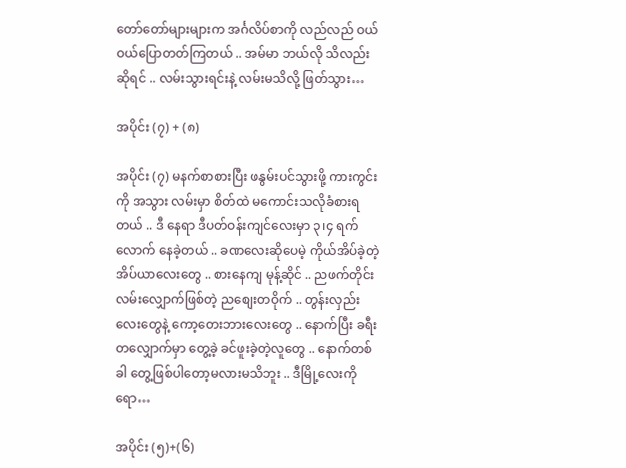တော်တော်များများက အင်္ဂလိပ်စာကို လည်လည် ဝယ်ဝယ်ပြောတတ်ကြတယ် .. အမ်မာ ဘယ်လို သိလည်းဆိုရင် .. လမ်းသွားရင်းနဲ့ လမ်းမသိလို့ ဖြတ်သွား…

အပိုင်း (၇) + (၈)

အပိုင်း (၇) မနက်စာစားပြီး ဖနွမ်းပင်သွားဖို့ ကားကွင်းကို အသွား လမ်းမှာ စိတ်ထဲ မကောင်းသလိုခံစားရတယ် .. ဒီ နေရာ ဒီပတ်ဝန်းကျင်လေးမှာ ၃၊၄ ရက်လောက် နေခဲ့တယ် .. ခဏလေးဆိုပေမဲ့ ကိုယ်အိပ်ခဲ့တဲ့ အိပ်ယာလေးတွေ .. စားနေကျ မုန့်ဆိုင် .. ညဖက်တိုင်း လမ်းလျှောက်ဖြစ်တဲ့ ညစျေးတဝိုက် .. တွန်းလှည်းလေးတွေနဲ့ ကော့တေးဘားလေးတွေ .. နောက်ပြီး ခရီးတလျှောက်မှာ တွေ့ခဲ့ ခင်ဖူးခဲ့တဲ့လူတွေ .. နောက်တစ်ခါ တွေ့ဖြစ်ပါတော့မလားမသိဘူး .. ဒီမြို့လေးကိုရော…

အပိုင်း (၅)+(၆)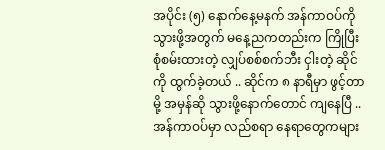အပိုင်း (၅) နောက်နေ့မနက် အန်ကာဝပ်ကို သွားဖို့အတွက် မနေ့ညကတည်းက ကြိုပြီး စုံစမ်းထားတဲ့ လျှပ်စစ်စက်ဘီး ငှါးတဲ့ ဆိုင်ကို ထွက်ခဲ့တယ် .. ဆိုင်က ၈ နာရီမှာ ဖွင့်တာမို့ အမှန်ဆို သွားဖို့နောက်တောင် ကျနေပြီ .. အန်ကာဝပ်မှာ လည်စရာ နေရာတွေကများ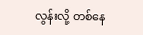လွန်းလို့ တစ်နေ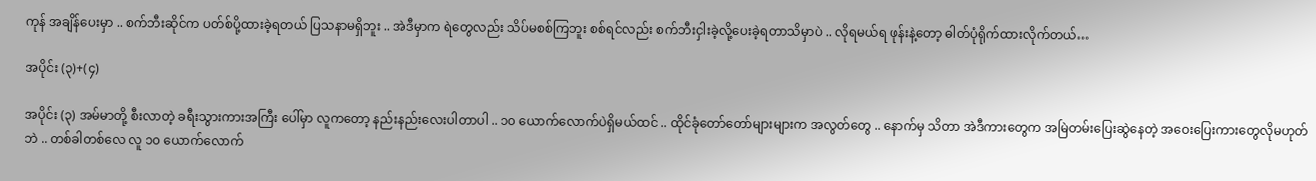ကုန် အချိန်ပေးမှာ .. စက်ဘီးဆိုင်က ပတ်စ်ပို့ထားခဲ့ရတယ် ပြသနာမရှိဘူး .. အဲဒီမှာက ရဲတွေလည်း သိပ်မစစ်ကြဘူး စစ်ရင်လည်း စက်ဘီးငှါးခဲ့လို့ပေးခဲ့ရတာသိမှာပဲ .. လိုရမယ်ရ ဖုန်းနဲ့တော့ ဓါတ်ပုံရိုက်ထားလိုက်တယ်…

အပိုင်း (၃)+(၄)

အပိုင်း (၃) အမ်မာတို့ စီးလာတဲ့ ခရီးသွားကားအကြီး ပေါ်မှာ လူကတော့ နည်းနည်းလေးပါတာပါ .. ၁၀ ယောက်လောက်ပဲရှိမယ်ထင် .. ထိုင်ခုံတော်တော်များများက အလွတ်တွေ .. နောက်မှ သိတာ အဲဒီကားတွေက အမြဲတမ်းပြေးဆွဲနေတဲ့ အဝေးပြေးကားတွေလိုမဟုတ်ဘဲ .. တစ်ခါတစ်လေ လူ ၁၀ ယောက်လောက်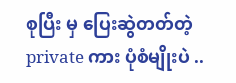စုပြီး မှ ပြေးဆွဲတတ်တဲ့ private ကား ပုံစံမျိုးပဲ ..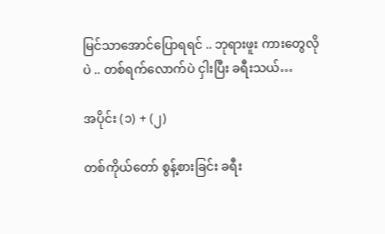မြင်သာအောင်ပြောရရင် .. ဘုရားဖူး ကားတွေလိုပဲ .. တစ်ရက်လောက်ပဲ ငှါးပြီး ခရီးသယ်…

အပိုင်း (၁) + (၂)

တစ်ကိုယ်တော် စွန့်စားခြင်း ခရီး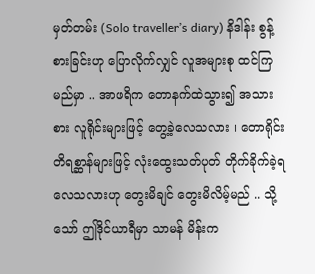မှတ်တမ်း (Solo traveller’s diary) နိဒါန်း စွန့်စားခြင်းဟု ပြောလိုက်လျှင် လူအများစု ထင်ကြမည်မှာ .. အာဖရိက တောနက်ထဲသွား၍ အသားစား လူရိုင်းများဖြင့် တွေ့ခဲ့လေသလား ၊ တောရိုင်း တိရစ္ဆာန်များဖြင့် လုံးထွေးသတ်ပုတ် တိုက်ခိုက်ခဲ့ရလေသလားဟု တွေးမိချင် တွေးမိလိမ့်မည် .. သို့သော် ဤဒိုင်ယာရီမှာ သာမန် မိန်းက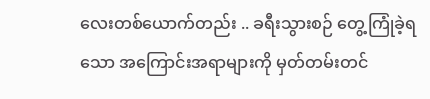လေးတစ်ယောက်တည်း .. ခရီးသွားစဉ် တွေ့ကြုံခဲ့ရသော အကြောင်းအရာများကို မှတ်တမ်းတင်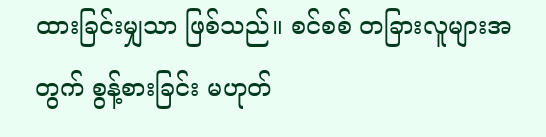ထားခြင်းမျှသာ ဖြစ်သည်။ စင်စစ် တခြားလူများအတွက် စွန့်စားခြင်း မဟုတ်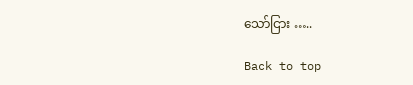သော်ငြား …..

Back to top